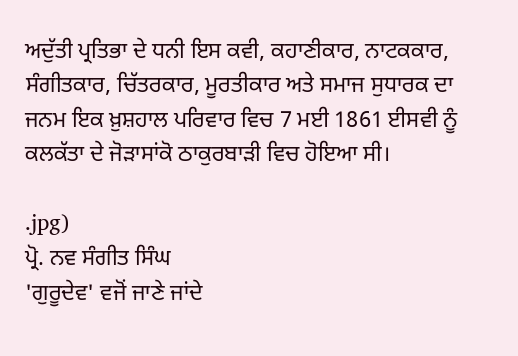ਅਦੁੱਤੀ ਪ੍ਰਤਿਭਾ ਦੇ ਧਨੀ ਇਸ ਕਵੀ, ਕਹਾਣੀਕਾਰ, ਨਾਟਕਕਾਰ, ਸੰਗੀਤਕਾਰ, ਚਿੱਤਰਕਾਰ, ਮੂਰਤੀਕਾਰ ਅਤੇ ਸਮਾਜ ਸੁਧਾਰਕ ਦਾ ਜਨਮ ਇਕ ਖ਼ੁਸ਼ਹਾਲ ਪਰਿਵਾਰ ਵਿਚ 7 ਮਈ 1861 ਈਸਵੀ ਨੂੰ ਕਲਕੱਤਾ ਦੇ ਜੋੜਾਸਾਂਕੋ ਠਾਕੁਰਬਾੜੀ ਵਿਚ ਹੋਇਆ ਸੀ।

.jpg)
ਪ੍ਰੋ. ਨਵ ਸੰਗੀਤ ਸਿੰਘ
'ਗੁਰੂਦੇਵ' ਵਜੋਂ ਜਾਣੇ ਜਾਂਦੇ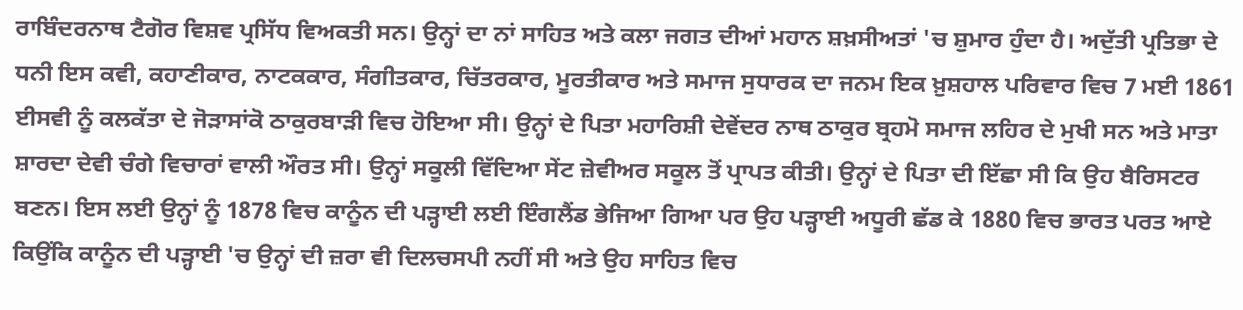ਰਾਬਿੰਦਰਨਾਥ ਟੈਗੋਰ ਵਿਸ਼ਵ ਪ੍ਰਸਿੱਧ ਵਿਅਕਤੀ ਸਨ। ਉਨ੍ਹਾਂ ਦਾ ਨਾਂ ਸਾਹਿਤ ਅਤੇ ਕਲਾ ਜਗਤ ਦੀਆਂ ਮਹਾਨ ਸ਼ਖ਼ਸੀਅਤਾਂ 'ਚ ਸ਼ੁਮਾਰ ਹੁੰਦਾ ਹੈ। ਅਦੁੱਤੀ ਪ੍ਰਤਿਭਾ ਦੇ ਧਨੀ ਇਸ ਕਵੀ, ਕਹਾਣੀਕਾਰ, ਨਾਟਕਕਾਰ, ਸੰਗੀਤਕਾਰ, ਚਿੱਤਰਕਾਰ, ਮੂਰਤੀਕਾਰ ਅਤੇ ਸਮਾਜ ਸੁਧਾਰਕ ਦਾ ਜਨਮ ਇਕ ਖ਼ੁਸ਼ਹਾਲ ਪਰਿਵਾਰ ਵਿਚ 7 ਮਈ 1861 ਈਸਵੀ ਨੂੰ ਕਲਕੱਤਾ ਦੇ ਜੋੜਾਸਾਂਕੋ ਠਾਕੁਰਬਾੜੀ ਵਿਚ ਹੋਇਆ ਸੀ। ਉਨ੍ਹਾਂ ਦੇ ਪਿਤਾ ਮਹਾਰਿਸ਼ੀ ਦੇਵੇਂਦਰ ਨਾਥ ਠਾਕੁਰ ਬ੍ਰਹਮੋ ਸਮਾਜ ਲਹਿਰ ਦੇ ਮੁਖੀ ਸਨ ਅਤੇ ਮਾਤਾ ਸ਼ਾਰਦਾ ਦੇਵੀ ਚੰਗੇ ਵਿਚਾਰਾਂ ਵਾਲੀ ਔਰਤ ਸੀ। ਉਨ੍ਹਾਂ ਸਕੂਲੀ ਵਿੱਦਿਆ ਸੇਂਟ ਜ਼ੇਵੀਅਰ ਸਕੂਲ ਤੋਂ ਪ੍ਰਾਪਤ ਕੀਤੀ। ਉਨ੍ਹਾਂ ਦੇ ਪਿਤਾ ਦੀ ਇੱਛਾ ਸੀ ਕਿ ਉਹ ਬੈਰਿਸਟਰ ਬਣਨ। ਇਸ ਲਈ ਉਨ੍ਹਾਂ ਨੂੰ 1878 ਵਿਚ ਕਾਨੂੰਨ ਦੀ ਪੜ੍ਹਾਈ ਲਈ ਇੰਗਲੈਂਡ ਭੇਜਿਆ ਗਿਆ ਪਰ ਉਹ ਪੜ੍ਹਾਈ ਅਧੂਰੀ ਛੱਡ ਕੇ 1880 ਵਿਚ ਭਾਰਤ ਪਰਤ ਆਏ ਕਿਉਂਕਿ ਕਾਨੂੰਨ ਦੀ ਪੜ੍ਹਾਈ 'ਚ ਉਨ੍ਹਾਂ ਦੀ ਜ਼ਰਾ ਵੀ ਦਿਲਚਸਪੀ ਨਹੀਂ ਸੀ ਅਤੇ ਉਹ ਸਾਹਿਤ ਵਿਚ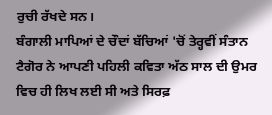ਰੁਚੀ ਰੱਖਦੇ ਸਨ।
ਬੰਗਾਲੀ ਮਾਪਿਆਂ ਦੇ ਚੌਦਾਂ ਬੱਚਿਆਂ 'ਚੋਂ ਤੇਰ੍ਹਵੀਂ ਸੰਤਾਨ ਟੈਗੋਰ ਨੇ ਆਪਣੀ ਪਹਿਲੀ ਕਵਿਤਾ ਅੱਠ ਸਾਲ ਦੀ ਉਮਰ ਵਿਚ ਹੀ ਲਿਖ ਲਈ ਸੀ ਅਤੇ ਸਿਰਫ਼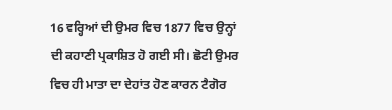16 ਵਰ੍ਹਿਆਂ ਦੀ ਉਮਰ ਵਿਚ 1877 ਵਿਚ ਉਨ੍ਹਾਂ ਦੀ ਕਹਾਣੀ ਪ੍ਰਕਾਸ਼ਿਤ ਹੋ ਗਈ ਸੀ। ਛੋਟੀ ਉਮਰ ਵਿਚ ਹੀ ਮਾਤਾ ਦਾ ਦੇਹਾਂਤ ਹੋਣ ਕਾਰਨ ਟੈਗੋਰ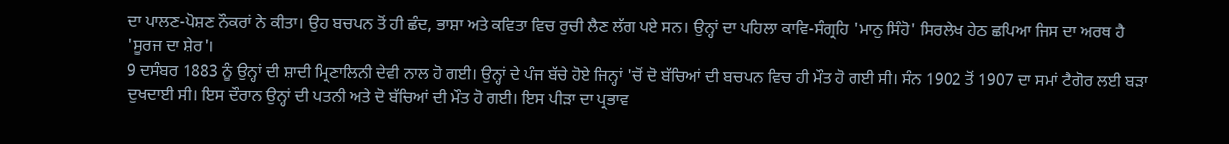ਦਾ ਪਾਲਣ-ਪੋਸ਼ਣ ਨੌਕਰਾਂ ਨੇ ਕੀਤਾ। ਉਹ ਬਚਪਨ ਤੋਂ ਹੀ ਛੰਦ, ਭਾਸ਼ਾ ਅਤੇ ਕਵਿਤਾ ਵਿਚ ਰੁਚੀ ਲੈਣ ਲੱਗ ਪਏ ਸਨ। ਉਨ੍ਹਾਂ ਦਾ ਪਹਿਲਾ ਕਾਵਿ-ਸੰਗ੍ਰਹਿ 'ਮਾਨੁ ਸਿੰਹੋ' ਸਿਰਲੇਖ ਹੇਠ ਛਪਿਆ ਜਿਸ ਦਾ ਅਰਥ ਹੈ 'ਸੂਰਜ ਦਾ ਸ਼ੇਰ'।
9 ਦਸੰਬਰ 1883 ਨੂੰ ਉਨ੍ਹਾਂ ਦੀ ਸ਼ਾਦੀ ਮ੍ਰਿਣਾਲਿਨੀ ਦੇਵੀ ਨਾਲ ਹੋ ਗਈ। ਉਨ੍ਹਾਂ ਦੇ ਪੰਜ ਬੱਚੇ ਹੋਏ ਜਿਨ੍ਹਾਂ 'ਚੋਂ ਦੋ ਬੱਚਿਆਂ ਦੀ ਬਚਪਨ ਵਿਚ ਹੀ ਮੌਤ ਹੋ ਗਈ ਸੀ। ਸੰਨ 1902 ਤੋਂ 1907 ਦਾ ਸਮਾਂ ਟੈਗੋਰ ਲਈ ਬੜਾ ਦੁਖਦਾਈ ਸੀ। ਇਸ ਦੌਰਾਨ ਉਨ੍ਹਾਂ ਦੀ ਪਤਨੀ ਅਤੇ ਦੋ ਬੱਚਿਆਂ ਦੀ ਮੌਤ ਹੋ ਗਈ। ਇਸ ਪੀੜਾ ਦਾ ਪ੍ਰਭਾਵ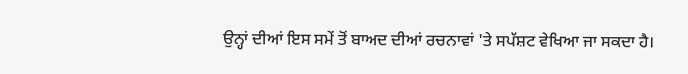ਉਨ੍ਹਾਂ ਦੀਆਂ ਇਸ ਸਮੇਂ ਤੋਂ ਬਾਅਦ ਦੀਆਂ ਰਚਨਾਵਾਂ 'ਤੇ ਸਪੱਸ਼ਟ ਵੇਖਿਆ ਜਾ ਸਕਦਾ ਹੈ।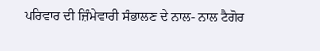ਪਰਿਵਾਰ ਦੀ ਜ਼ਿੰਮੇਵਾਰੀ ਸੰਭਾਲਣ ਦੇ ਨਾਲ- ਨਾਲ ਟੈਗੋਰ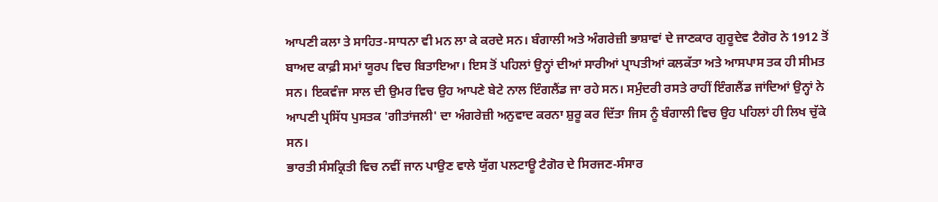ਆਪਣੀ ਕਲਾ ਤੇ ਸਾਹਿਤ-ਸਾਧਨਾ ਵੀ ਮਨ ਲਾ ਕੇ ਕਰਦੇ ਸਨ। ਬੰਗਾਲੀ ਅਤੇ ਅੰਗਰੇਜ਼ੀ ਭਾਸ਼ਾਵਾਂ ਦੇ ਜਾਣਕਾਰ ਗੁਰੂਦੇਵ ਟੈਗੋਰ ਨੇ 1912 ਤੋਂ ਬਾਅਦ ਕਾਫ਼ੀ ਸਮਾਂ ਯੂਰਪ ਵਿਚ ਬਿਤਾਇਆ। ਇਸ ਤੋਂ ਪਹਿਲਾਂ ਉਨ੍ਹਾਂ ਦੀਆਂ ਸਾਰੀਆਂ ਪ੍ਰਾਪਤੀਆਂ ਕਲਕੱਤਾ ਅਤੇ ਆਸਪਾਸ ਤਕ ਹੀ ਸੀਮਤ ਸਨ। ਇਕਵੰਜਾ ਸਾਲ ਦੀ ਉਮਰ ਵਿਚ ਉਹ ਆਪਣੇ ਬੇਟੇ ਨਾਲ ਇੰਗਲੈਂਡ ਜਾ ਰਹੇ ਸਨ। ਸਮੁੰਦਰੀ ਰਸਤੇ ਰਾਹੀਂ ਇੰਗਲੈਂਡ ਜਾਂਦਿਆਂ ਉਨ੍ਹਾਂ ਨੇ ਆਪਣੀ ਪ੍ਰਸਿੱਧ ਪੁਸਤਕ 'ਗੀਤਾਂਜਲੀ' ਦਾ ਅੰਗਰੇਜ਼ੀ ਅਨੁਵਾਦ ਕਰਨਾ ਸ਼ੁਰੂ ਕਰ ਦਿੱਤਾ ਜਿਸ ਨੂੰ ਬੰਗਾਲੀ ਵਿਚ ਉਹ ਪਹਿਲਾਂ ਹੀ ਲਿਖ ਚੁੱਕੇ ਸਨ।
ਭਾਰਤੀ ਸੰਸਕ੍ਰਿਤੀ ਵਿਚ ਨਵੀਂ ਜਾਨ ਪਾਉਣ ਵਾਲੇ ਯੁੱਗ ਪਲਟਾਊ ਟੈਗੋਰ ਦੇ ਸਿਰਜਣ-ਸੰਸਾਰ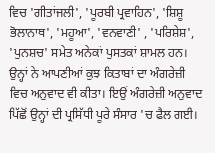ਵਿਚ 'ਗੀਤਾਂਜਲੀ', 'ਪੂਰਬੀ ਪ੍ਰਵਾਹਿਨ', 'ਸ਼ਿਸ਼ੂ ਭੋਲਾਨਾਥ', 'ਮਹੂਆ', 'ਵਨਵਾਣੀ' , 'ਪਰਿਸ਼ੇਸ਼', 'ਪੁਨਸ਼ਚ' ਸਮੇਤ ਅਨੇਕਾਂ ਪੁਸਤਕਾਂ ਸ਼ਾਮਲ ਹਨ। ਉਨ੍ਹਾਂ ਨੇ ਆਪਣੀਆਂ ਕੁਝ ਕਿਤਾਬਾਂ ਦਾ ਅੰਗਰੇਜ਼ੀ ਵਿਚ ਅਨੁਵਾਦ ਵੀ ਕੀਤਾ। ਇਉਂ ਅੰਗਰੇਜ਼ੀ ਅਨੁਵਾਦ ਪਿੱਛੋਂ ਉਨ੍ਹਾਂ ਦੀ ਪ੍ਰਸਿੱਧੀ ਪੂਰੇ ਸੰਸਾਰ 'ਚ ਫੈਲ ਗਈ।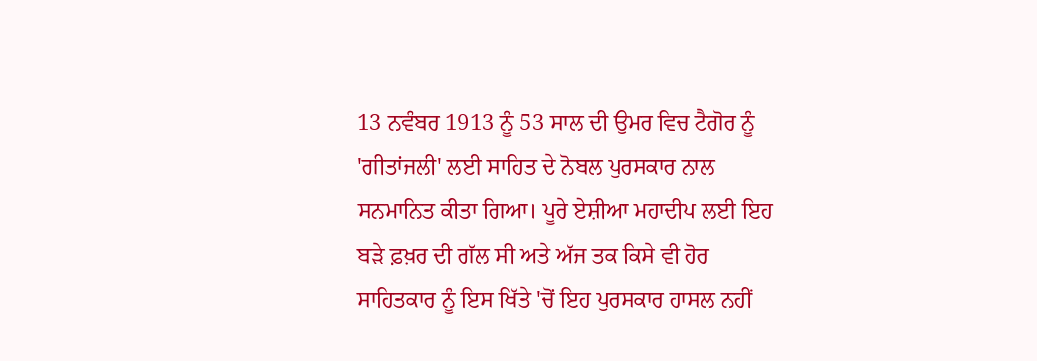13 ਨਵੰਬਰ 1913 ਨੂੰ 53 ਸਾਲ ਦੀ ਉਮਰ ਵਿਚ ਟੈਗੋਰ ਨੂੰ 'ਗੀਤਾਂਜਲੀ' ਲਈ ਸਾਹਿਤ ਦੇ ਨੋਬਲ ਪੁਰਸਕਾਰ ਨਾਲ ਸਨਮਾਨਿਤ ਕੀਤਾ ਗਿਆ। ਪੂਰੇ ਏਸ਼ੀਆ ਮਹਾਦੀਪ ਲਈ ਇਹ ਬੜੇ ਫ਼ਖ਼ਰ ਦੀ ਗੱਲ ਸੀ ਅਤੇ ਅੱਜ ਤਕ ਕਿਸੇ ਵੀ ਹੋਰ ਸਾਹਿਤਕਾਰ ਨੂੰ ਇਸ ਖਿੱਤੇ 'ਚੋਂ ਇਹ ਪੁਰਸਕਾਰ ਹਾਸਲ ਨਹੀਂ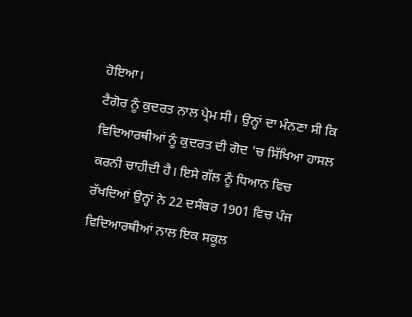ਹੋਇਆ।
ਟੈਗੋਰ ਨੂੰ ਕੁਦਰਤ ਨਾਲ ਪ੍ਰੇਮ ਸੀ। ਉਨ੍ਹਾਂ ਦਾ ਮੰਨਣਾ ਸੀ ਕਿ ਵਿਦਿਆਰਥੀਆਂ ਨੂੰ ਕੁਦਰਤ ਦੀ ਗੋਦ 'ਚ ਸਿੱਖਿਆ ਹਾਸਲ ਕਰਨੀ ਚਾਹੀਦੀ ਹੈ। ਇਸੇ ਗੱਲ ਨੂੰ ਧਿਆਨ ਵਿਚ ਰੱਖਦਿਆਂ ਉਨ੍ਹਾਂ ਨੇ 22 ਦਸੰਬਰ 1901 ਵਿਚ ਪੰਜ ਵਿਦਿਆਰਥੀਆਂ ਨਾਲ ਇਕ ਸਕੂਲ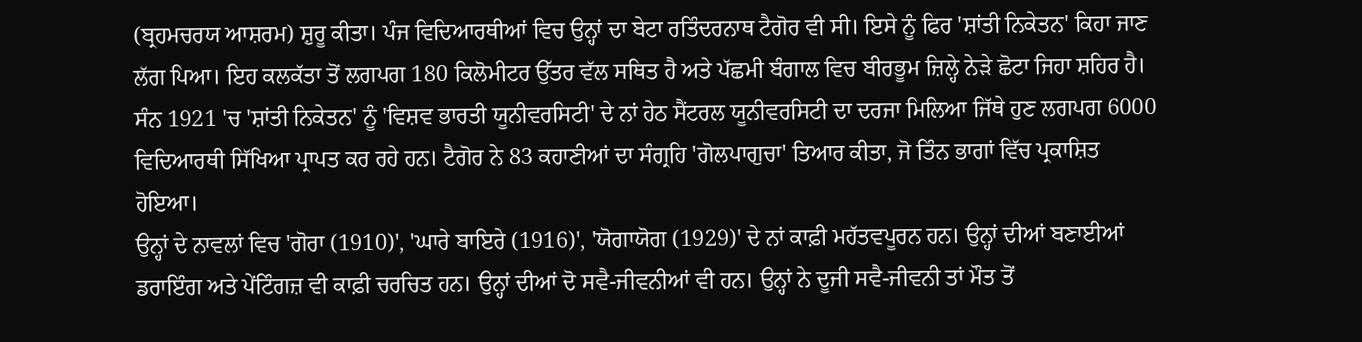(ਬ੍ਰਹਮਚਰਯ ਆਸ਼ਰਮ) ਸ਼ੁਰੂ ਕੀਤਾ। ਪੰਜ ਵਿਦਿਆਰਥੀਆਂ ਵਿਚ ਉਨ੍ਹਾਂ ਦਾ ਬੇਟਾ ਰਤਿੰਦਰਨਾਥ ਟੈਗੋਰ ਵੀ ਸੀ। ਇਸੇ ਨੂੰ ਫਿਰ 'ਸ਼ਾਂਤੀ ਨਿਕੇਤਨ' ਕਿਹਾ ਜਾਣ ਲੱਗ ਪਿਆ। ਇਹ ਕਲਕੱਤਾ ਤੋਂ ਲਗਪਗ 180 ਕਿਲੋਮੀਟਰ ਉੱਤਰ ਵੱਲ ਸਥਿਤ ਹੈ ਅਤੇ ਪੱਛਮੀ ਬੰਗਾਲ ਵਿਚ ਬੀਰਭੂਮ ਜ਼ਿਲ੍ਹੇ ਨੇੜੇ ਛੋਟਾ ਜਿਹਾ ਸ਼ਹਿਰ ਹੈ। ਸੰਨ 1921 'ਚ 'ਸ਼ਾਂਤੀ ਨਿਕੇਤਨ' ਨੂੰ 'ਵਿਸ਼ਵ ਭਾਰਤੀ ਯੂਨੀਵਰਸਿਟੀ' ਦੇ ਨਾਂ ਹੇਠ ਸੈਂਟਰਲ ਯੂਨੀਵਰਸਿਟੀ ਦਾ ਦਰਜਾ ਮਿਲਿਆ ਜਿੱਥੇ ਹੁਣ ਲਗਪਗ 6000 ਵਿਦਿਆਰਥੀ ਸਿੱਖਿਆ ਪ੍ਰਾਪਤ ਕਰ ਰਹੇ ਹਨ। ਟੈਗੋਰ ਨੇ 83 ਕਹਾਣੀਆਂ ਦਾ ਸੰਗ੍ਰਹਿ 'ਗੋਲਪਾਗੁਚਾ' ਤਿਆਰ ਕੀਤਾ, ਜੋ ਤਿੰਨ ਭਾਗਾਂ ਵਿੱਚ ਪ੍ਰਕਾਸ਼ਿਤ ਹੋਇਆ।
ਉਨ੍ਹਾਂ ਦੇ ਨਾਵਲਾਂ ਵਿਚ 'ਗੋਰਾ (1910)', 'ਘਾਰੇ ਬਾਇਰੇ (1916)', 'ਯੋਗਾਯੋਗ (1929)' ਦੇ ਨਾਂ ਕਾਫ਼ੀ ਮਹੱਤਵਪੂਰਨ ਹਨ। ਉਨ੍ਹਾਂ ਦੀਆਂ ਬਣਾਈਆਂ ਡਰਾਇੰਗ ਅਤੇ ਪੇਂਟਿੰਗਜ਼ ਵੀ ਕਾਫ਼ੀ ਚਰਚਿਤ ਹਨ। ਉਨ੍ਹਾਂ ਦੀਆਂ ਦੋ ਸਵੈ-ਜੀਵਨੀਆਂ ਵੀ ਹਨ। ਉਨ੍ਹਾਂ ਨੇ ਦੂਜੀ ਸਵੈ-ਜੀਵਨੀ ਤਾਂ ਮੌਤ ਤੋਂ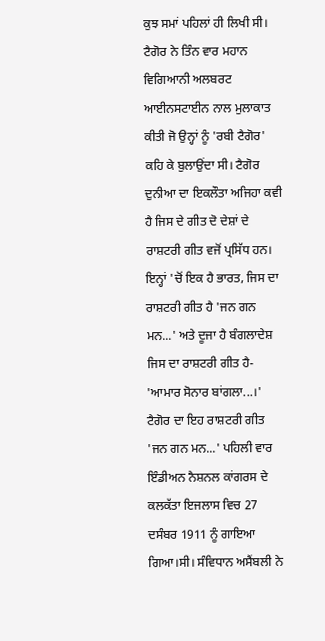ਕੁਝ ਸਮਾਂ ਪਹਿਲਾਂ ਹੀ ਲਿਖੀ ਸੀ। ਟੈਗੋਰ ਨੇ ਤਿੰਨ ਵਾਰ ਮਹਾਨ ਵਿਗਿਆਨੀ ਅਲਬਰਟ ਆਈਨਸਟਾਈਨ ਨਾਲ ਮੁਲਾਕਾਤ ਕੀਤੀ ਜੋ ਉਨ੍ਹਾਂ ਨੂੰ 'ਰਬੀ ਟੈਗੋਰ' ਕਹਿ ਕੇ ਬੁਲਾਉਂਦਾ ਸੀ। ਟੈਗੋਰ ਦੁਨੀਆ ਦਾ ਇਕਲੌਤਾ ਅਜਿਹਾ ਕਵੀ ਹੈ ਜਿਸ ਦੇ ਗੀਤ ਦੋ ਦੇਸ਼ਾਂ ਦੇ ਰਾਸ਼ਟਰੀ ਗੀਤ ਵਜੋਂ ਪ੍ਰਸਿੱਧ ਹਨ। ਇਨ੍ਹਾਂ 'ਚੋਂ ਇਕ ਹੈ ਭਾਰਤ, ਜਿਸ ਦਾ ਰਾਸ਼ਟਰੀ ਗੀਤ ਹੈ 'ਜਨ ਗਨ ਮਨ...' ਅਤੇ ਦੂਜਾ ਹੈ ਬੰਗਲਾਦੇਸ਼ ਜਿਸ ਦਾ ਰਾਸ਼ਟਰੀ ਗੀਤ ਹੈ- 'ਆਮਾਰ ਸੋਨਾਰ ਬਾਂਗਲਾ...।' ਟੈਗੋਰ ਦਾ ਇਹ ਰਾਸ਼ਟਰੀ ਗੀਤ 'ਜਨ ਗਨ ਮਨ...' ਪਹਿਲੀ ਵਾਰ ਇੰਡੀਅਨ ਨੈਸ਼ਨਲ ਕਾਂਗਰਸ ਦੇ ਕਲਕੱਤਾ ਇਜਲਾਸ ਵਿਚ 27 ਦਸੰਬਰ 1911 ਨੂੰ ਗਾਇਆ ਗਿਆ।ਸੀ। ਸੰਵਿਧਾਨ ਅਸੈਂਬਲੀ ਨੇ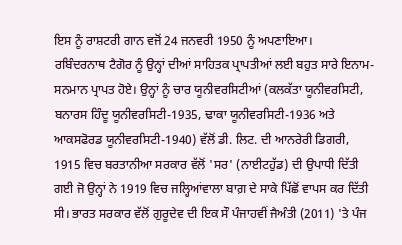ਇਸ ਨੂੰ ਰਾਸ਼ਟਰੀ ਗਾਨ ਵਜੋਂ 24 ਜਨਵਰੀ 1950 ਨੂੰ ਅਪਣਾਇਆ।
ਰਬਿੰਦਰਨਾਥ ਟੈਗੋਰ ਨੂੰ ਉਨ੍ਹਾਂ ਦੀਆਂ ਸਾਹਿਤਕ ਪ੍ਰਾਪਤੀਆਂ ਲਈ ਬਹੁਤ ਸਾਰੇ ਇਨਾਮ-ਸਨਮਾਨ ਪ੍ਰਾਪਤ ਹੋਏ। ਉਨ੍ਹਾਂ ਨੂੰ ਚਾਰ ਯੂਨੀਵਰਸਿਟੀਆਂ (ਕਲਕੱਤਾ ਯੂਨੀਵਰਸਿਟੀ, ਬਨਾਰਸ ਹਿੰਦੂ ਯੂਨੀਵਰਸਿਟੀ-1935, ਢਾਕਾ ਯੂਨੀਵਰਸਿਟੀ-1936 ਅਤੇ ਆਕਸਫੋਰਡ ਯੂਨੀਵਰਸਿਟੀ-1940) ਵੱਲੋਂ ਡੀ. ਲਿਟ. ਦੀ ਆਨਰੇਰੀ ਡਿਗਰੀ, 1915 ਵਿਚ ਬਰਤਾਨੀਆ ਸਰਕਾਰ ਵੱਲੋਂ 'ਸਰ' (ਨਾਈਟਹੁੱਡ) ਦੀ ਉਪਾਧੀ ਦਿੱਤੀ ਗਈ ਜੋ ਉਨ੍ਹਾਂ ਨੇ 1919 ਵਿਚ ਜਲ੍ਹਿਆਂਵਾਲਾ ਬਾਗ਼ ਦੇ ਸਾਕੇ ਪਿੱਛੋਂ ਵਾਪਸ ਕਰ ਦਿੱਤੀ ਸੀ। ਭਾਰਤ ਸਰਕਾਰ ਵੱਲੋਂ ਗੁਰੂਦੇਵ ਦੀ ਇਕ ਸੌ ਪੰਜਾਹਵੀਂ ਜੈਅੰਤੀ (2011) 'ਤੇ ਪੰਜ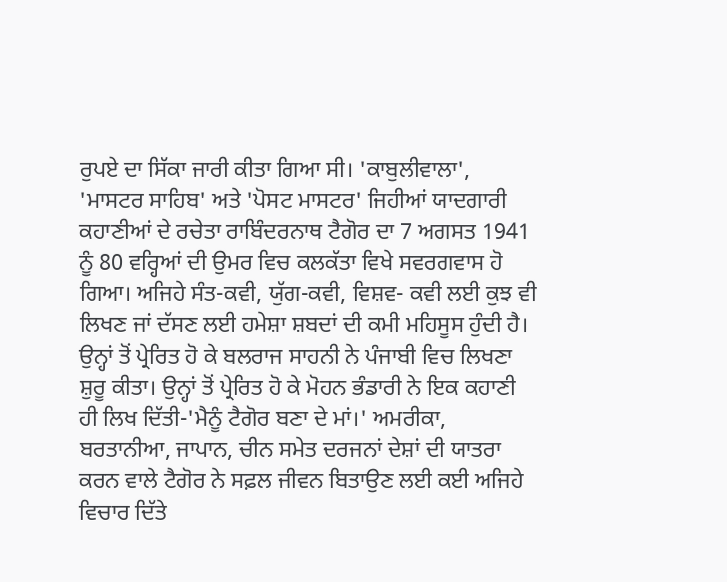ਰੁਪਏ ਦਾ ਸਿੱਕਾ ਜਾਰੀ ਕੀਤਾ ਗਿਆ ਸੀ। 'ਕਾਬੁਲੀਵਾਲਾ', 'ਮਾਸਟਰ ਸਾਹਿਬ' ਅਤੇ 'ਪੋਸਟ ਮਾਸਟਰ' ਜਿਹੀਆਂ ਯਾਦਗਾਰੀ ਕਹਾਣੀਆਂ ਦੇ ਰਚੇਤਾ ਰਾਬਿੰਦਰਨਾਥ ਟੈਗੋਰ ਦਾ 7 ਅਗਸਤ 1941 ਨੂੰ 80 ਵਰ੍ਹਿਆਂ ਦੀ ਉਮਰ ਵਿਚ ਕਲਕੱਤਾ ਵਿਖੇ ਸਵਰਗਵਾਸ ਹੋ ਗਿਆ। ਅਜਿਹੇ ਸੰਤ-ਕਵੀ, ਯੁੱਗ-ਕਵੀ, ਵਿਸ਼ਵ- ਕਵੀ ਲਈ ਕੁਝ ਵੀ ਲਿਖਣ ਜਾਂ ਦੱਸਣ ਲਈ ਹਮੇਸ਼ਾ ਸ਼ਬਦਾਂ ਦੀ ਕਮੀ ਮਹਿਸੂਸ ਹੁੰਦੀ ਹੈ। ਉਨ੍ਹਾਂ ਤੋਂ ਪ੍ਰੇਰਿਤ ਹੋ ਕੇ ਬਲਰਾਜ ਸਾਹਨੀ ਨੇ ਪੰਜਾਬੀ ਵਿਚ ਲਿਖਣਾ ਸ਼ੁਰੂ ਕੀਤਾ। ਉਨ੍ਹਾਂ ਤੋਂ ਪ੍ਰੇਰਿਤ ਹੋ ਕੇ ਮੋਹਨ ਭੰਡਾਰੀ ਨੇ ਇਕ ਕਹਾਣੀ ਹੀ ਲਿਖ ਦਿੱਤੀ-'ਮੈਨੂੰ ਟੈਗੋਰ ਬਣਾ ਦੇ ਮਾਂ।' ਅਮਰੀਕਾ, ਬਰਤਾਨੀਆ, ਜਾਪਾਨ, ਚੀਨ ਸਮੇਤ ਦਰਜਨਾਂ ਦੇਸ਼ਾਂ ਦੀ ਯਾਤਰਾ ਕਰਨ ਵਾਲੇ ਟੈਗੋਰ ਨੇ ਸਫ਼ਲ ਜੀਵਨ ਬਿਤਾਉਣ ਲਈ ਕਈ ਅਜਿਹੇ ਵਿਚਾਰ ਦਿੱਤੇ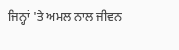ਜਿਨ੍ਹਾਂ 'ਤੇ ਅਮਲ ਨਾਲ ਜੀਵਨ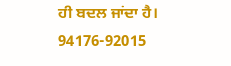ਹੀ ਬਦਲ ਜਾਂਦਾ ਹੈ।
94176-92015